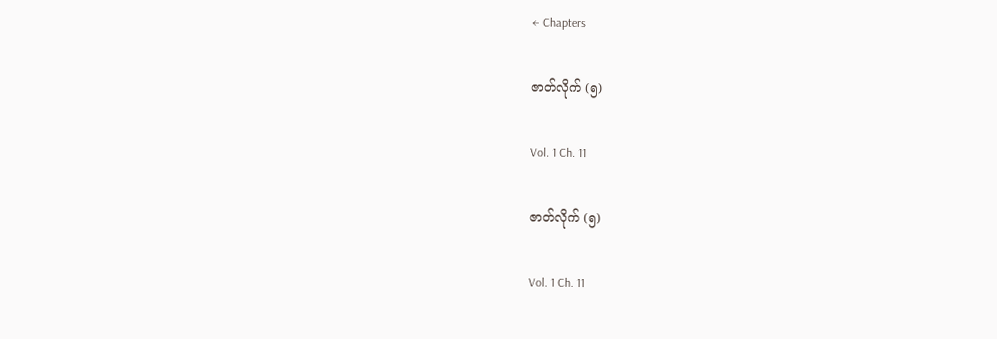← Chapters

ဇာတ်လိုက် (၅)

Vol. 1 Ch. 11

ဇာတ်လိုက် (၅)

Vol. 1 Ch. 11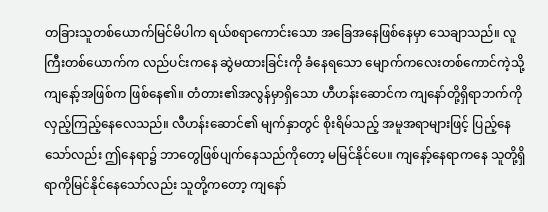တခြားသူတစ်ယောက်မြင်မိပါက ရယ်စရာကောင်းသော အခြေအနေဖြစ်နေမှာ သေချာသည်။ လူကြီးတစ်ယောက်က လည်ပင်းကနေ ဆွဲမထားခြင်းကို ခံနေရသော မျောက်ကလေးတစ်ကောင်ကဲ့သို့ ကျနော့်အဖြစ်က ဖြစ်နေ၏။ တံတား၏အလွန်မှာရှိသော ဟီဟန်းဆောင်က ကျနော်တို့ရှိရာဘက်ကို လှည့်ကြည့်နေလေသည်။ လီဟန်းဆောင်၏ မျက်နှာတွင် စိုးရိမ်သည့် အမူအရာများဖြင့် ပြည့်နေသော်လည်း ဤနေရာ၌ ဘာတွေဖြစ်ပျက်နေသည်ကိုတော့ မမြင်နိုင်ပေ။ ကျနော့်နေရာကနေ သူတို့ရှိရာကိုမြင်နိုင်နေသော်လည်း သူတို့ကတော့ ကျနော်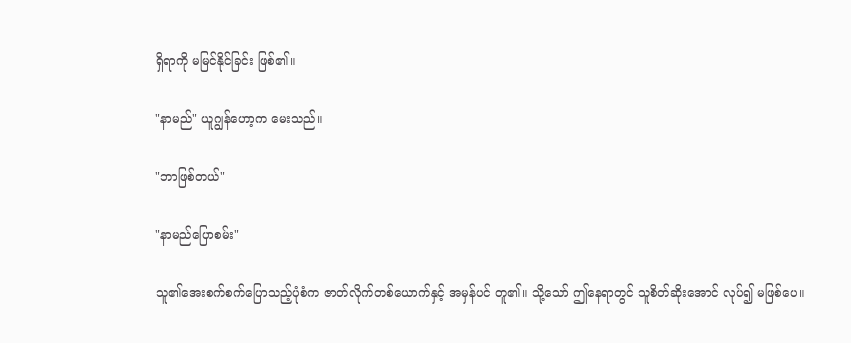ရှိရာကို မမြင်နိုင်ခြင်း ဖြစ်၏။

"နာမည်" ယူဂျွန်ဟော့က မေးသည်။

"ဘာဖြစ်တယ်"

"နာမည်ပြောစမ်း"

သူ၏အေးစက်စက်ပြောသည့်ပုံစံက ဇာတ်လိုက်တစ်ယောက်နှင့် အမှန်ပင် တူ၏။ သို့သော် ဤနေရာတွင် သူစိတ်ဆိုးအောင် လုပ်၍ မဖြစ်ပေ။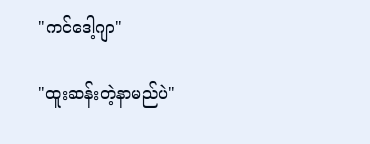"ကင်ဒေါ့ဂျာ"

"ထူးဆန်းတဲ့နာမည်ပဲ"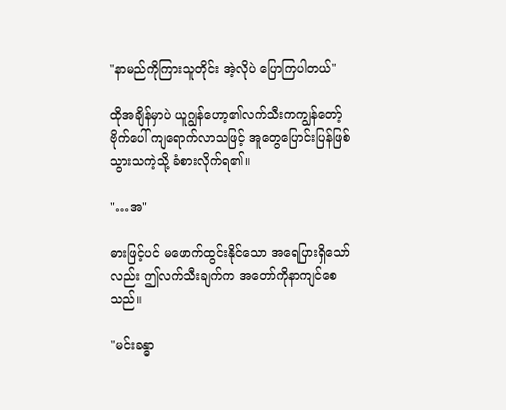"နာမည်ကိုကြားသူတိုင်း အဲ့လိုပဲ ပြောကြပါတယ်"

ထိုအချိန်မှာပဲ ယူဂျွန်ဟော့၏လက်သီးကကျွန်တော့်ဗိုက်ပေါ် ကျရောက်လာသဖြင့် အူတွေပြောင်းပြန်ဖြစ်သွားသကဲ့သို့ ခံစားလိုက်ရ၏။

"…အ"

ဓားဖြင့်ပင် မဖောက်ထွင်းနိုင်သော အရေပြားရှိသော်လည်း ဤလက်သီးချက်က အတော်ကိုနာကျင်စေသည်။

"မင်းခန္ဓာ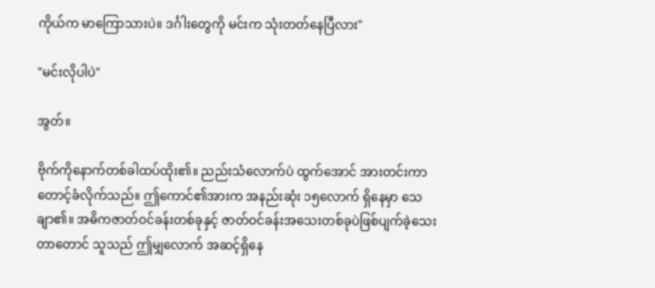ကိုယ်က မာကြောသားပဲ။ ဒင်္ဂါးတွေကို မင်းက သုံးတတ်နေပြီလား"

"မင်းလိုပါပဲ"

အွတ်။

ဗိုက်ကိုနောက်တစ်ခါထပ်ထိုး၏။ ညည်းသံလောက်ပဲ ထွက်အောင် အားတင်းကာ တောင့်ခံလိုက်သည်။ ဤကောင်၏အားက အနည်းဆုံး ၁၅လောက် ရှိနေမှာ သေချာ၏။ အဓိကဇာတ်ဝင်ခန်းတစ်ခုနှင့် ဇာတ်ဝင်ခန်းအသေးတစ်ခုပဲဖြစ်ပျက်ခဲ့သေးတာတောင် သူသည် ဤမျှလောက် အဆင့်ရှိနေ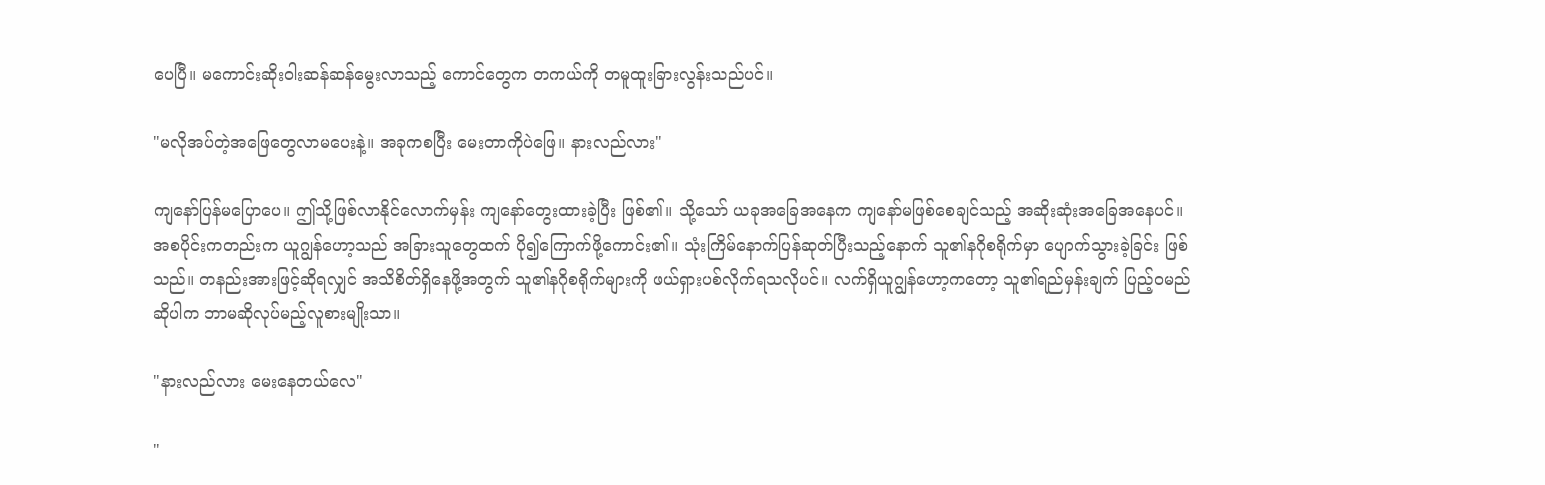ပေပြီ။ မကောင်းဆိုးဝါးဆန်ဆန်မွေးလာသည့် ကောင်တွေက တကယ်ကို တမူထူးခြားလွန်းသည်ပင်။

"မလိုအပ်တဲ့အဖြေတွေလာမပေးနဲ့။ အခုကစပြီး မေးတာကိုပဲဖြေ။ နားလည်လား"

ကျနော်ပြန်မပြောပေ။ ဤသို့ဖြစ်လာနိုင်လောက်မှန်း ကျနော်တွေးထားခဲ့ပြီး ဖြစ်၏။ သို့သော် ယခုအခြေအနေက ကျနော်မဖြစ်စေချင်သည့် အဆိုးဆုံးအခြေအနေပင်။ အစပိုင်းကတည်းက ယူဂျွန်ဟော့သည် အခြားသူတွေထက် ပို၍ကြောက်ဖို့ကောင်း၏။ သုံးကြိမ်နောက်ပြန်ဆုတ်ပြီးသည့်နောက် သူ၏နဂိုစရိုက်မှာ ပျောက်သွားခဲ့ခြင်း ဖြစ်သည်။ တနည်းအားဖြင့်ဆိုရလျှင် အသိစိတ်ရှိနေဖို့အတွက် သူ၏နဂိုစရိုက်များကို ဖယ်ရှားပစ်လိုက်ရသလိုပင်။ လက်ရှိယူဂျွန်ဟော့ကတော့ သူ၏ရည်မှန်းချက် ပြည့်ဝမည်ဆိုပါက ဘာမဆိုလုပ်မည့်လူစားမျိုးသာ။

"နားလည်လား မေးနေတယ်လေ"

"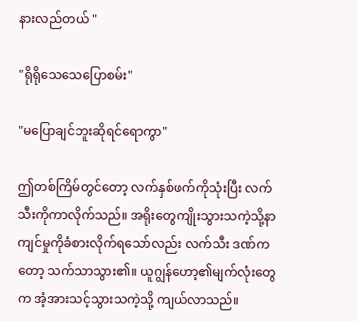နားလည်တယ် "

"ရိုရိုသေသေပြောစမ်း"

"မပြောချင်ဘူးဆိုရင်ရောကွာ"

ဤတစ်ကြိမ်တွင်တော့ လက်နှစ်ဖက်ကိုသုံးပြီး လက်သီးကိုကာလိုက်သည်။ အရိုးတွေကျိုးသွားသကဲ့သို့နာကျင်မှုကိုခံစားလိုက်ရသော်လည်း လက်သီး ဒဏ်ကတော့ သက်သာသွား၏။ ယူဂျွန်ဟော့၏မျက်လုံးတွေက အံ့အားသင့်သွားသကဲ့သို့ ကျယ်လာသည်။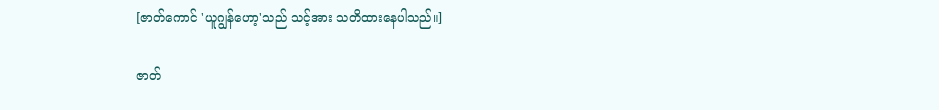[ဇာတ်ကောင် 'ယူဂျွန်ဟော့'သည် သင့်အား သတိထားနေပါသည်။]

ဇာတ်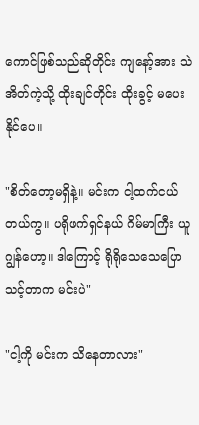ကောင်ဖြစ်သည်ဆိုတိုင်း ကျနော့်အား သဲအိတ်ကဲ့သို့ ထိုးချင်တိုင်း ထိုးခွင့် မပေးနိုင်ပေ။

"စိတ်တော့မရှိနဲ့။ မင်းက ငါ့ထက်ငယ်တယ်ကွ။ ပရိုဖက်ရှင်နယ် ဂိမ်မာကြီး ယူဂျွန်ဟော့။ ဒါကြောင့် ရိုရိုသေသေပြောသင့်တာက မင်းပဲ"

"ငါ့ကို မင်းက သိနေတာလား"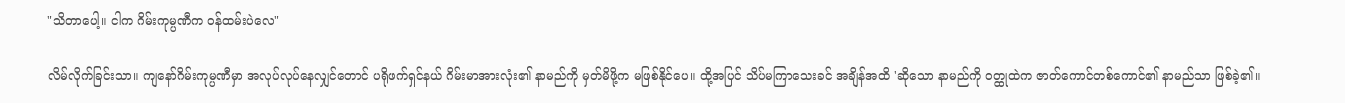"သိတာပေါ့။ ငါက ဂိမ်းကုမ္ပဏီက ဝန်ထမ်းပဲလေ"

လိမ်လိုက်ခြင်းသာ။ ကျနော်ဂိမ်းကုမ္ပဏီမှာ အလုပ်လုပ်နေလျှင်တောင် ပရိုဖက်ရှင်နယ် ဂိမ်းမာအားလုံး၏ နာမည်ကို မှတ်မိဖို့က မဖြစ်နိုင်ပေ။ ထို့အပြင် သိပ်မကြာသေးခင် အချိန်အထိ 'ဆိုသော နာမည်ကို ဝတ္ထုထဲက ဇာတ်ကောင်တစ်ကောင်၏ နာမည်သာ ဖြစ်ခဲ့၏။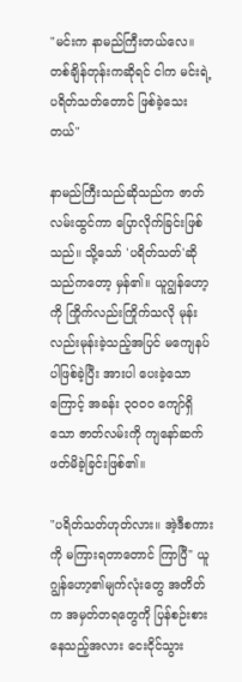"မင်းက နာမည်ကြီးတယ်လေ။ တစ်ချိန်တုန်းကဆိုရင် ငါက မင်းရဲ့ပရိတ်သတ်တောင် ဖြစ်ခဲ့သေးတယ်"

နာမည်ကြီးသည်ဆိုသည်က ဇာတ်လမ်းထွင်ကာ ပြောလိုက်ခြင်းဖြစ်သည်။ သို့သော် 'ပရိတ်သတ်'ဆိုသည်ကတော့ မှန်၏။ ယူဂျွန်ဟော့ကို ကြိုက်လည်းကြိုက်သလို မုန်းလည်းမုန်းခဲ့သည့်အပြင် မကျေနပ်ပါဖြစ်ခဲ့ပြီး အားပါ ပေးခဲ့သောကြောင့် အခန်း ၃၀၀၀ ကျော်ရှိသော ဇာတ်လမ်းကို ကျနော်ဆက်ဖတ်မိခဲ့ခြင်းဖြစ်၏။

"ပရိတ်သတ်ဟုတ်လား။ အဲ့ဒီစကားကို မကြားရတာတောင် ကြာပြီ" ယူဂျွန်ဟော့၏မျက်လုံးတွေ အတိတ်က အမှတ်တရတွေကို ပြန်စဉ်းစားနေသည့်အလား ငေးငိုင်သွား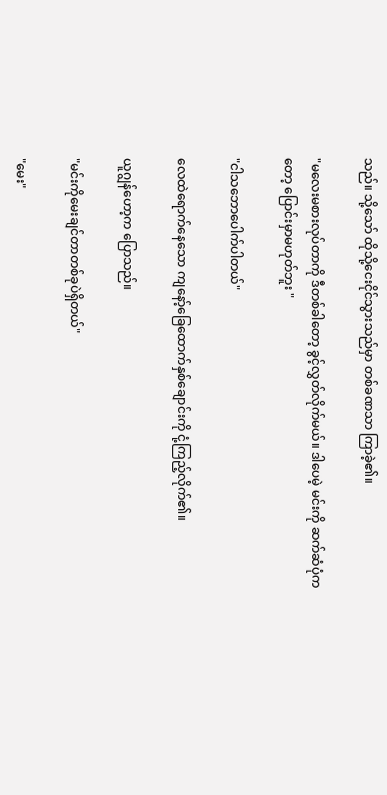သည်။ သို့သော် ထိုသို့ငေးငိုင်သွားသည်မှာ တစ်ခဏသာ ကြာခဲ့၏။

"မလေးမစားလုပ်တာကို ဒီတစ်ခါတော့ ခွင့်လွှတ်လိုက်မယ်။ ဒါပေမဲ့ မင်းကို ဆက်ဆံပုံကတော့ ပြောင်းမှာမဟုတ်ဘူး "

"ငါသဘောပေါက်ပါတယ်"

လေထဲရောက်နေသော ကျနော့်ခြေထောက်နှစ်ချောင်းကို ငုံ့ကြည့်လိုက်၏။

ယူဂျွန်ဟော့က ပြောသည်။

"မင်းကိုမေးချင်တာတစ်ခုပဲရှိတယ်"

"မေး"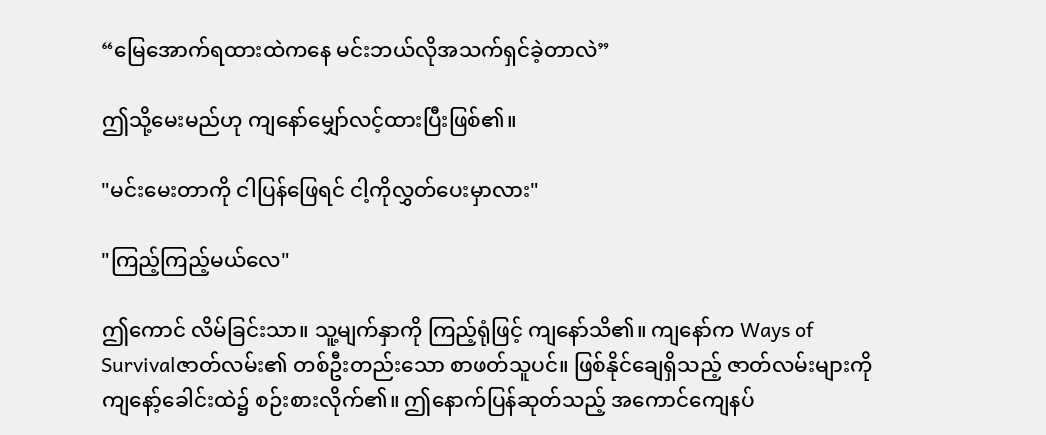“မြေအောက်ရထားထဲကနေ မင်းဘယ်လိုအသက်ရှင်ခဲ့တာလဲ”

ဤသို့မေးမည်ဟု ကျနော်မျှော်လင့်ထားပြီးဖြစ်၏။

"မင်းမေးတာကို ငါပြန်ဖြေရင် ငါ့ကိုလွှတ်ပေးမှာလား"

"ကြည့်ကြည့်မယ်လေ"

ဤကောင် လိမ်ခြင်းသာ။ သူ့မျက်နှာကို ကြည့်ရုံဖြင့် ကျနော်သိ၏။ ကျနော်က Ways of Survivalဇာတ်လမ်း၏ တစ်ဦးတည်းသော စာဖတ်သူပင်။ ဖြစ်နိုင်ချေရှိသည့် ဇာတ်လမ်းများကို ကျနော့်ခေါင်းထဲ၌ စဉ်းစားလိုက်၏။ ဤနောက်ပြန်ဆုတ်သည့် အကောင်ကျေနပ်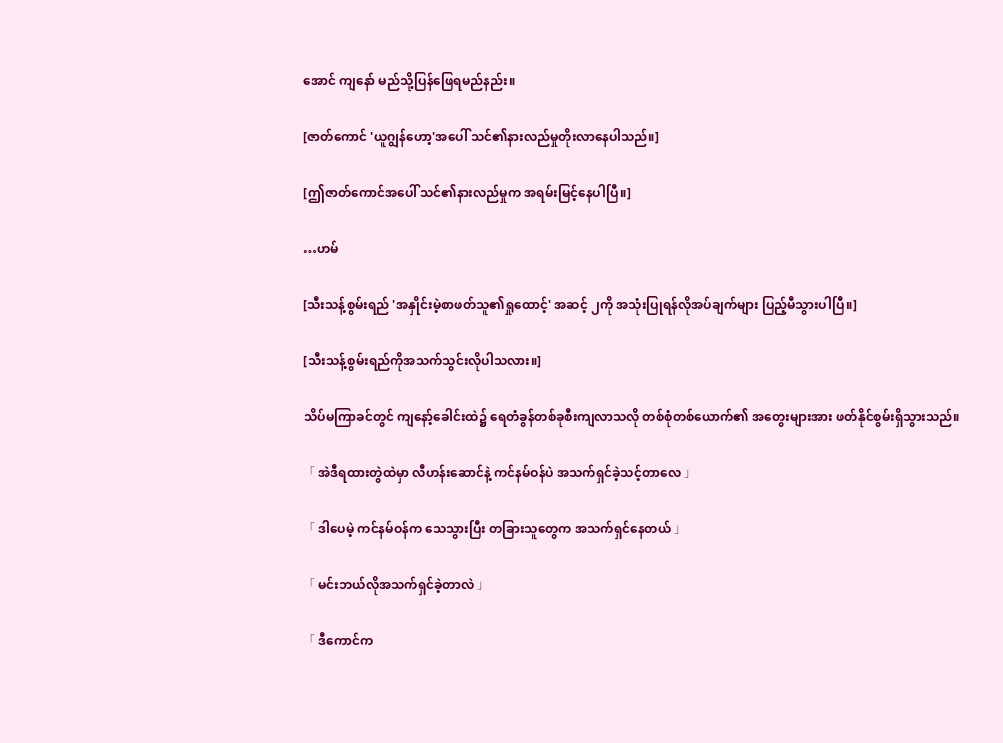အောင် ကျနော် မည်သို့ပြန်ဖြေရမည်နည်း။

[ဇာတ်ကောင် 'ယူဂျွန်ဟော့'အပေါ် သင်၏နားလည်မှုတိုးလာနေပါသည်။]

[ဤဇာတ်ကောင်အပေါ် သင်၏နားလည်မှုက အရမ်းမြင့်နေပါပြီ။]

…ဟမ်

[သီးသန့်စွမ်းရည် 'အနှိုင်းမဲ့စာဖတ်သူ၏ရှုထောင့်' အဆင့် ၂ကို အသုံးပြုရန်လိုအပ်ချက်များ ပြည့်မီသွားပါပြီ။]

[သီးသန့်စွမ်းရည်ကိုအသက်သွင်းလိုပါသလား။]

သိပ်မကြာခင်တွင် ကျနော့်ခေါင်းထဲ၌ ရေတံခွန်တစ်ခုစီးကျလာသလို တစ်စုံတစ်ယောက်၏ အတွေးများအား ဖတ်နိုင်စွမ်းရှိသွားသည်။

「 အဲဒီရထားတွဲထဲမှာ လီဟန်းဆောင်နဲ့ ကင်နမ်ဝန်ပဲ အသက်ရှင်ခဲ့သင့်တာလေ 」

「 ဒါပေမဲ့ ကင်နမ်ဝန်က သေသွားပြီး တခြားသူတွေက အသက်ရှင်နေတယ် 」

「 မင်းဘယ်လိုအသက်ရှင်ခဲ့တာလဲ 」

「 ဒီကောင်က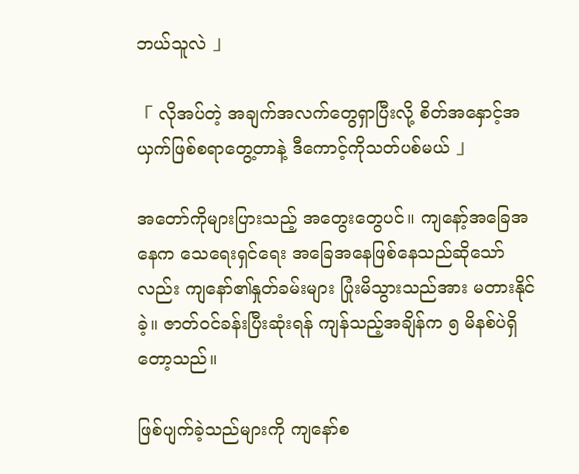ဘယ်သူလဲ 」

「 လိုအပ်တဲ့ အချက်အလက်တွေရှာပြီးလို့ စိတ်အနှောင့်အယှက်ဖြစ်စရာတွေ့တာနဲ့ ဒီကောင့်ကိုသတ်ပစ်မယ် 」

အတော်ကိုများပြားသည့် အတွေးတွေပင်။ ကျနော့်အခြေအနေက သေရေးရှင်ရေး အခြေအနေဖြစ်နေသည်ဆိုသော်လည်း ကျနော်၏နှုတ်ခမ်းများ ပြုံးမိသွားသည်အား မတားနိုင်ခဲ့။ ဇာတ်ဝင်ခန်းပြီးဆုံးရန် ကျန်သည့်အချိန်က ၅ မိနစ်ပဲရှိတော့သည်။

ဖြစ်ပျက်ခဲ့သည်များကို ကျနော်စ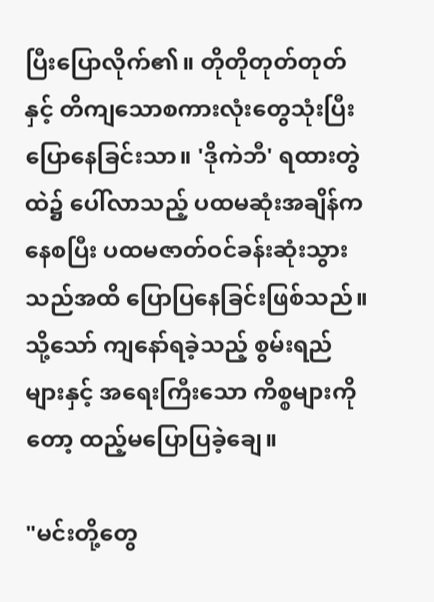ပြီးပြောလိုက်၏။ တိုတိုတုတ်တုတ်နှင့် တိကျသောစကားလုံးတွေသုံးပြီး ပြောနေခြင်းသာ။ 'ဒိုကဲဘီ' ရထားတွဲထဲ၌ ပေါ်လာသည့် ပထမဆုံးအချိန်ကနေစပြီး ပထမဇာတ်ဝင်ခန်းဆုံးသွားသည်အထိ ပြောပြနေခြင်းဖြစ်သည်။ သို့သော် ကျနော်ရခဲ့သည့် စွမ်းရည်များနှင့် အရေးကြီးသော ကိစ္စများကိုတော့ ထည့်မပြောပြခဲ့ချေ။

"မင်းတို့တွေ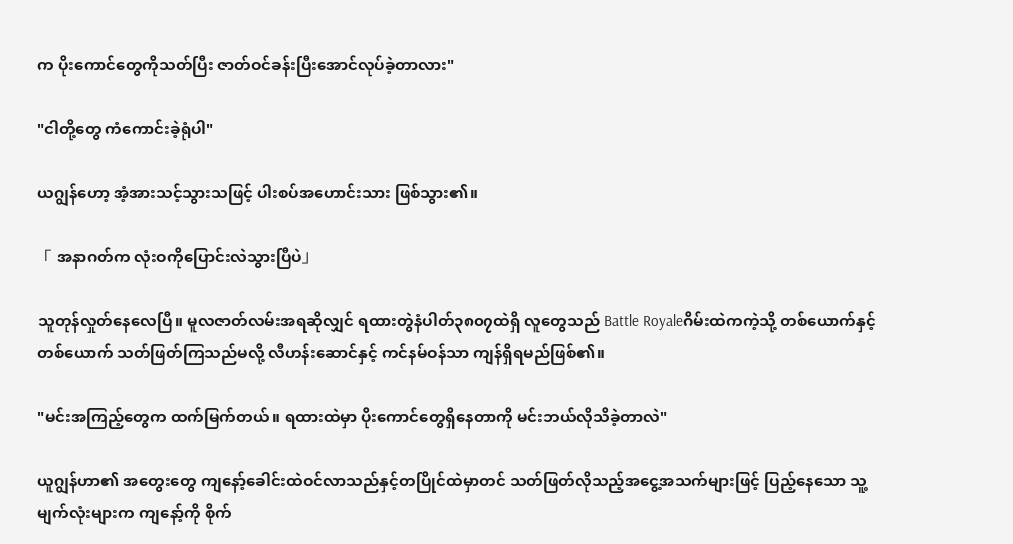က ပိုးကောင်တွေကိုသတ်ပြီး ဇာတ်ဝင်ခန်းပြီးအောင်လုပ်ခဲ့တာလား"

"ငါတို့တွေ ကံကောင်းခဲ့ရုံပါ"

ယဂျွန်ဟော့ အံ့အားသင့်သွားသဖြင့် ပါးစပ်အဟောင်းသား ဖြစ်သွား၏။

「 အနာဂတ်က လုံးဝကိုပြောင်းလဲသွားပြီပဲ」

သူတုန်လှုတ်နေလေပြီ။ မူလဇာတ်လမ်းအရဆိုလျှင် ရထားတွဲနံပါတ်၃၈၀၇ထဲရှိ လူတွေသည် Battle Royaleဂိမ်းထဲကကဲ့သို့ တစ်ယောက်နှင့် တစ်ယောက် သတ်ဖြတ်ကြသည်မလို့ လီဟန်းဆောင်နှင့် ကင်နမ်ဝန်သာ ကျန်ရှိရမည်ဖြစ်၏။

"မင်းအကြည့်တွေက ထက်မြက်တယ်။ ရထားထဲမှာ ပိုးကောင်တွေရှိနေတာကို မင်းဘယ်လိုသိခဲ့တာလဲ"

ယူဂျွန်ဟာ၏ အတွေးတွေ ကျနော့်ခေါင်းထဲဝင်လာသည်နှင့်တပြိုင်ထဲမှာတင် သတ်ဖြတ်လိုသည့်အငွေ့အသက်များဖြင့် ပြည့်နေသော သူ့မျက်လုံးများက ကျနော့်ကို စိုက်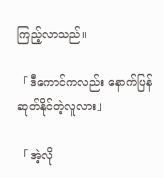ကြည့်လာသည်။

「 ဒီကောင်ကလည်း နောက်ပြန်ဆုတ်နိုင်တဲ့လူလား」

「 အဲ့လို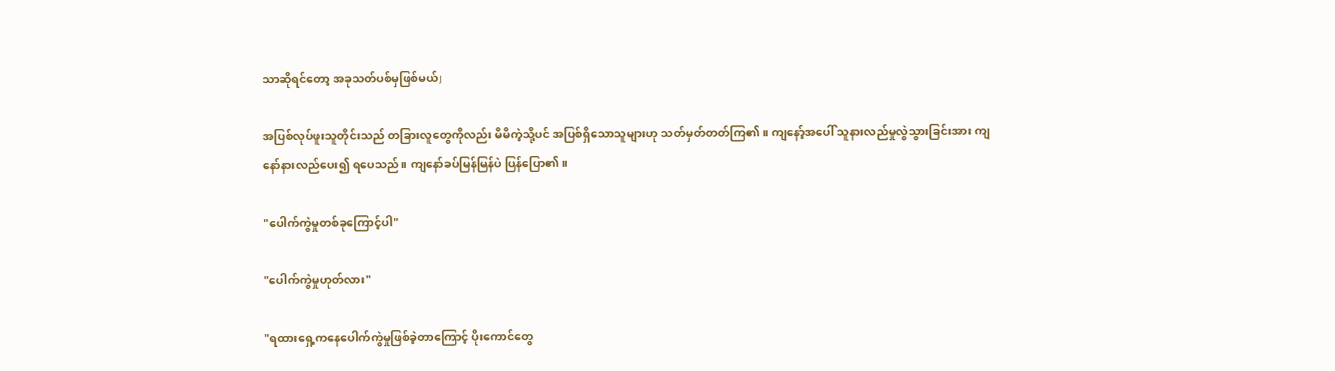သာဆိုရင်တော့ အခုသတ်ပစ်မှဖြစ်မယ်」

အပြစ်လုပ်ဖူးသူတိုင်းသည် တခြားလူတွေကိုလည်း မိမိကဲ့သို့ပင် အပြစ်ရှိသောသူများဟု သတ်မှတ်တတ်ကြ၏။ ကျနော့်အပေါ် သူနားလည်မှုလွဲသွားခြင်းအား ကျနော်နားလည်ပေး၍ ရပေသည်။ ကျနော်ခပ်မြန်မြန်ပဲ ပြန်ပြော၏။

"ပေါက်ကွဲမှုတစ်ခုကြောင့်ပါ"

"ပေါက်ကွဲမှုဟုတ်လား"

"ရထားရှေ့ကနေပေါက်ကွဲမှုဖြစ်ခဲ့တာကြောင့် ပိုးကောင်တွေ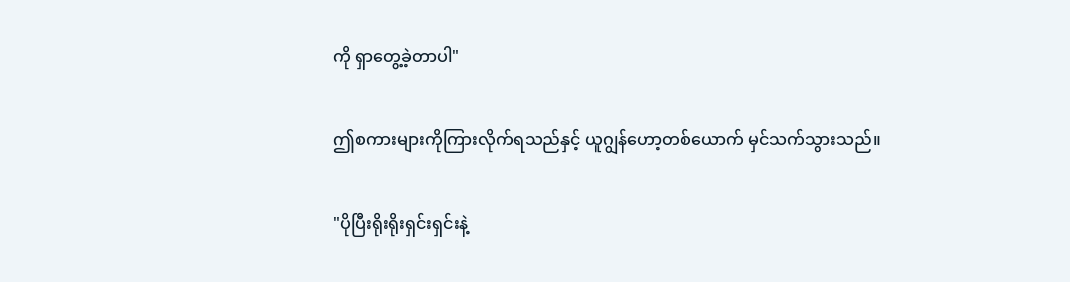ကို ရှာတွေ့ခဲ့တာပါ"

ဤစကားများကိုကြားလိုက်ရသည်နှင့် ယူဂျွန်ဟော့တစ်ယောက် မှင်သက်သွားသည်။

"ပိုပြီးရိုးရိုးရှင်းရှင်းနဲ့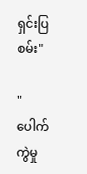ရှင်းပြစမ်း"

"ပေါက်ကွဲမှု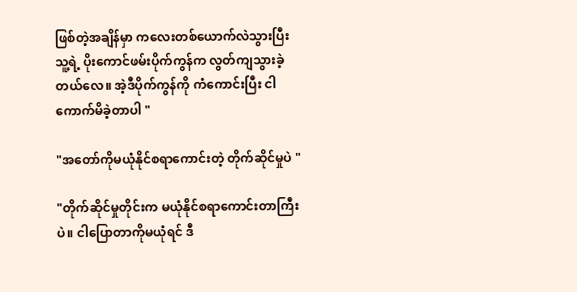ဖြစ်တဲ့အချိန်မှာ ကလေးတစ်ယောက်လဲသွားပြီး သူ့ရဲ့ ပိုးကောင်ဖမ်းပိုက်ကွန်က လွတ်ကျသွားခဲ့တယ်လေ။ အဲ့ဒီပိုက်ကွန်ကို ကံကောင်းပြီး ငါကောက်မိခဲ့တာပါ "

"အတော်ကိုမယုံနိုင်စရာကောင်းတဲ့ တိုက်ဆိုင်မှုပဲ "

"တိုက်ဆိုင်မှုတိုင်းက မယုံနိုင်စရာကောင်းတာကြီးပဲ။ ငါပြောတာကိုမယုံရင် ဒီ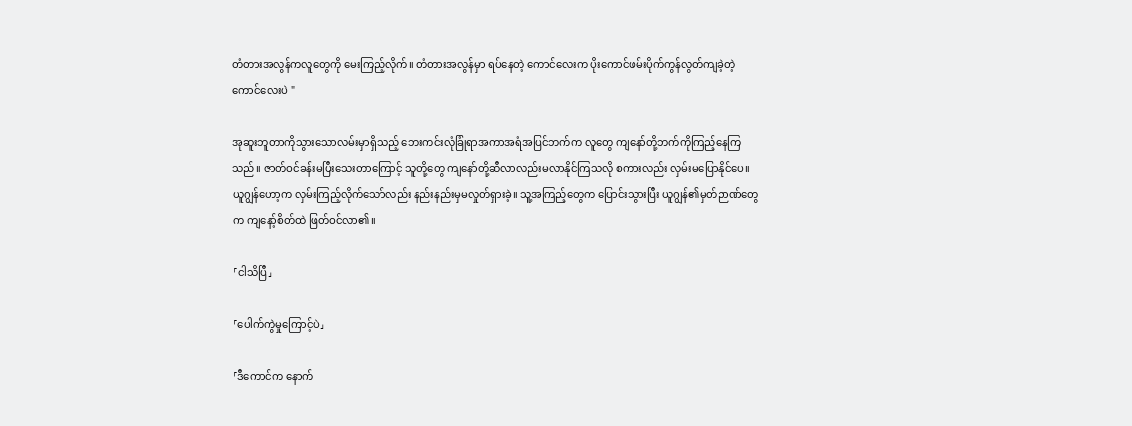တံတားအလွန်ကလူတွေကို မေးကြည့်လိုက်။ တံတားအလွန်မှာ ရပ်နေတဲ့ ကောင်လေးက ပိုးကောင်ဖမ်းပိုက်ကွန်လွတ်ကျခဲ့တဲ့ကောင်လေးပဲ "

အုဆူးဘူတာကိုသွားသောလမ်းမှာရှိသည့် ဘေးကင်းလုံခြုံရာအကာအရံအပြင်ဘက်က လူတွေ ကျနော်တို့ဘက်ကိုကြည့်နေကြသည်။ ဇာတ်ဝင်ခန်းမပြီးသေးတာကြောင့် သူတို့တွေ ကျနော်တို့ဆီလာလည်းမလာနိုင်ကြသလို စကားလည်း လှမ်းမပြောနိုင်ပေ။ ယူဂျွန်ဟော့က လှမ်းကြည့်လိုက်သော်လည်း နည်းနည်းမှမလှုတ်ရှားခဲ့။ သူ့အကြည့်တွေက ပြောင်းသွားပြီး ယူဂျွန်၏မှတ်ဉာဏ်တွေက ကျနော့်စိတ်ထဲ ဖြတ်ဝင်လာ၏။

「ငါသိပြီ」

「ပေါက်ကွဲမှုကြောင့်ပဲ」

「ဒီကောင်က နောက်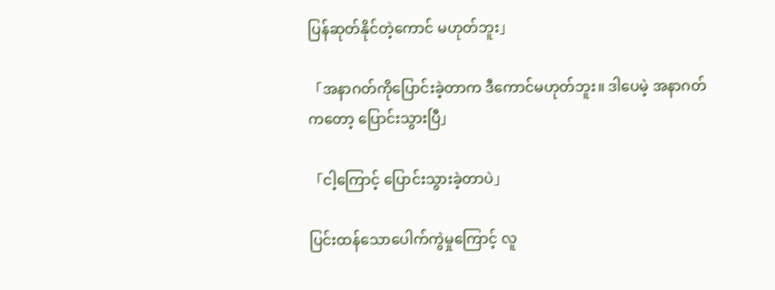ပြန်ဆုတ်နိုင်တဲ့ကောင် မဟုတ်ဘူး」

「အနာဂတ်ကိုပြောင်းခဲ့တာက ဒီကောင်မဟုတ်ဘူး။ ဒါပေမဲ့ အနာဂတ်ကတော့ ပြောင်းသွားပြီ」

「ငါ့ကြောင့် ပြောင်းသွားခဲ့တာပဲ」

ပြင်းထန်သောပေါက်ကွဲမှုကြောင့် လူ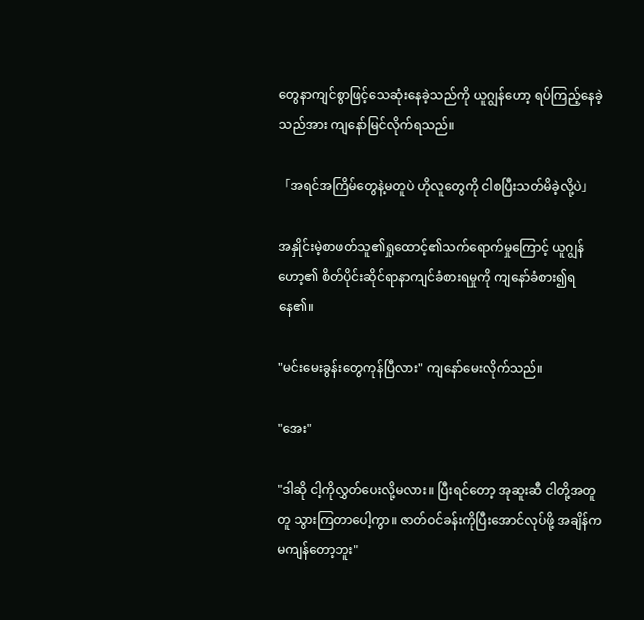တွေနာကျင်စွာဖြင့်သေဆုံးနေခဲ့သည်ကို ယူဂျွန်ဟော့ ရပ်ကြည့်နေခဲ့သည်အား ကျနော်မြင်လိုက်ရသည်။

「အရင်အကြိမ်တွေနဲ့မတူပဲ ဟိုလူတွေကို ငါစပြီးသတ်မိခဲ့လို့ပဲ」

အနှိုင်းမဲ့စာဖတ်သူ၏ရှုထောင့်၏သက်ရောက်မှုကြောင့် ယူဂျွန်ဟော့၏ စိတ်ပိုင်းဆိုင်ရာနာကျင်ခံစားရမှုကို ကျနော်ခံစား၍ရနေ၏။

"မင်းမေးခွန်းတွေကုန်ပြီလား" ကျနော်မေးလိုက်သည်။

"အေး"

"ဒါဆို ငါ့ကိုလွှတ်ပေးလို့မလား။ ပြီးရင်တော့ အုဆူးဆီ ငါတို့အတူတူ သွားကြတာပေါ့ကွာ။ ဇာတ်ဝင်ခန်းကိုပြီးအောင်လုပ်ဖို့ အချိန်က မကျန်တော့ဘူး"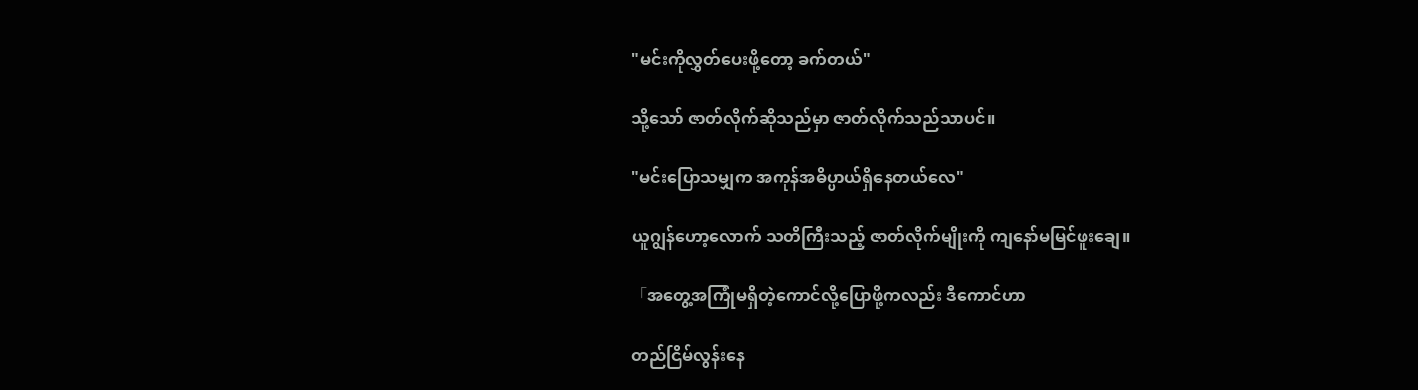"မင်းကိုလွှတ်ပေးဖို့တော့ ခက်တယ်"

သို့သော် ဇာတ်လိုက်ဆိုသည်မှာ ဇာတ်လိုက်သည်သာပင်။

"မင်းပြောသမျှက အကုန်အဓိပ္ပာယ်ရှိနေတယ်လေ"

ယူဂျွန်ဟော့လောက် သတိကြီးသည့် ဇာတ်လိုက်မျိုးကို ကျနော်မမြင်ဖူးချေ။

「အတွေ့အကြုံမရှိတဲ့ကောင်လို့ပြောဖို့ကလည်း ဒီကောင်ဟာ

တည်ငြိမ်လွန်းနေ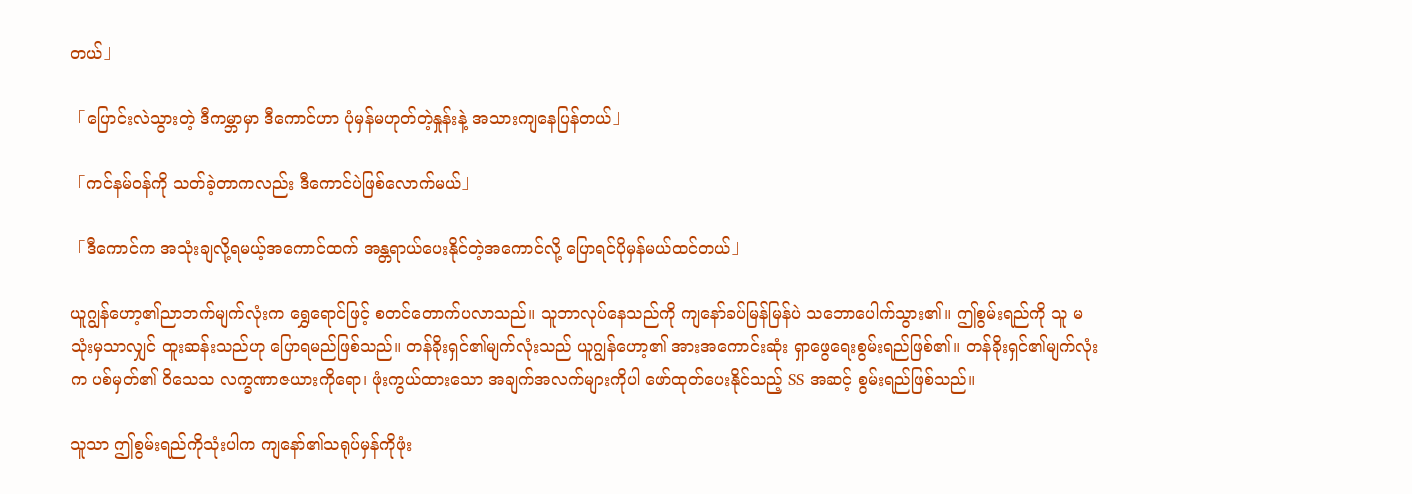တယ်」

「ပြောင်းလဲသွားတဲ့ ဒီကမ္ဘာမှာ ဒီကောင်ဟာ ပုံမှန်မဟုတ်တဲ့နှုန်းနဲ့ အသားကျနေပြန်တယ်」

「ကင်နမ်ဝန်ကို သတ်ခဲ့တာကလည်း ဒီကောင်ပဲဖြစ်လောက်မယ်」

「ဒီကောင်က အသုံးချလို့ရမယ့်အကောင်ထက် အန္တရာယ်ပေးနိုင်တဲ့အကောင်လို့ ပြောရင်ပိုမှန်မယ်ထင်တယ်」

ယူဂျွန်ဟော့၏ညာဘက်မျက်လုံးက ရွှေရောင်ဖြင့် စတင်တောက်ပလာသည်။ သူဘာလုပ်နေသည်ကို ကျနော်ခပ်မြန်မြန်ပဲ သဘောပေါက်သွား၏။ ဤစွမ်းရည်ကို သူ မသုံးမှသာလျှင် ထူးဆန်းသည်ဟု ပြောရမည်ဖြစ်သည်။ တန်ခိုးရှင်၏မျက်လုံးသည် ယူဂျွန်ဟော့၏ အားအကောင်းဆုံး ရှာဖွေရေးစွမ်းရည်ဖြစ်၏။ တန်ခိုးရှင်၏မျက်လုံးက ပစ်မှတ်၏ ဝိသေသ လက္ခဏာဇယားကိုရော၊ ဖုံးကွယ်ထားသော အချက်အလက်များကိုပါ ဖော်ထုတ်ပေးနိုင်သည့် SS အဆင့် စွမ်းရည်ဖြစ်သည်။

သူသာ ဤစွမ်းရည်ကိုသုံးပါက ကျနော်၏သရုပ်မှန်ကိုဖုံး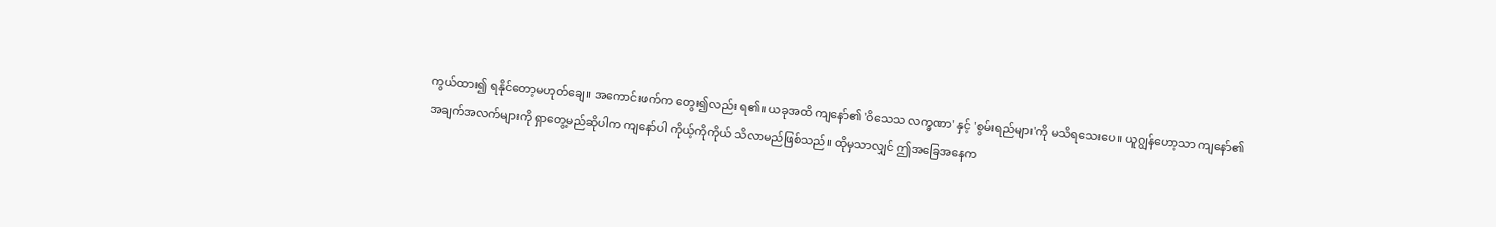ကွယ်ထား၍ ရနိုင်တော့မဟုတ်ချေ။ အကောင်းဖက်က တွေး၍လည်း ရ၏။ ယခုအထိ ကျနော်၏ 'ဝိသေသ လက္ခဏာ' နှင့် 'စွမ်းရည်များ'ကို မသိရသေးပေ။ ယူဂျွန်ဟော့သာ ကျနော်၏ အချက်အလက်များကို ရှာတွေ့မည်ဆိုပါက ကျနော်ပါ ကိုယ့်ကိုကိုယ် သိလာမည်ဖြစ်သည်။ ထိုမှသာလျှင် ဤအခြေအနေက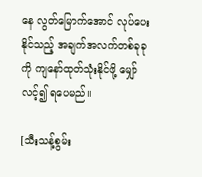နေ လွတ်မြောက်အောင် လုပ်ပေးနိုင်သည့် အချက်အလက်တစ်ခုခုကို ကျနော်ထုတ်သုံးနိုင်ဖို့ မျှော်လင့်၍ ရပေမည်။

[သီးသန့်စွမ်း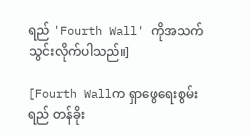ရည် 'Fourth Wall' ကိုအသက်သွင်းလိုက်ပါသည်။]

[Fourth Wallက ရှာဖွေရေးစွမ်းရည် တန်ခိုး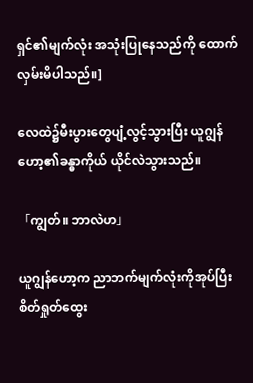ရှင်၏မျက်လုံး အသုံးပြုနေသည်ကို ထောက်လှမ်းမိပါသည်။]

လေထဲ၌မီးပွားတွေပျံ့လွင့်သွားပြီး ယူဂျွန်ဟော့၏ခန္ဓာကိုယ် ယိုင်လဲသွားသည်။

「ကျွတ်။ ဘာလဲဟ」

ယူဂျွန်ဟော့က ညာဘက်မျက်လုံးကိုအုပ်ပြီး စိတ်ရှုတ်ထွေး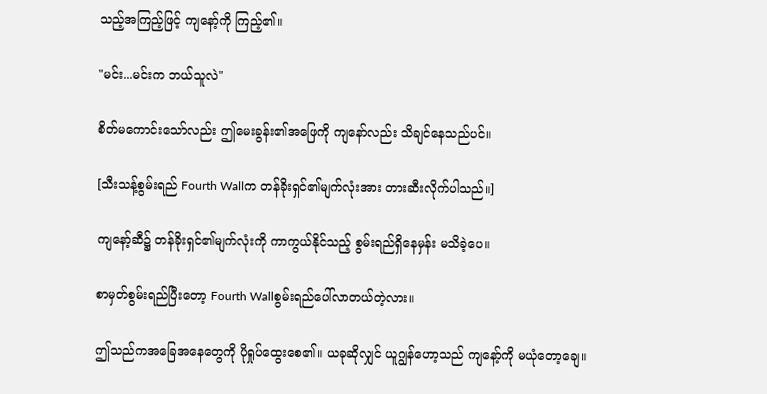သည့်အကြည့်ဖြင့် ကျနော့်ကို ကြည့်၏။

"မင်း...မင်းက ဘယ်သူလဲ"

စိတ်မကောင်းသော်လည်း ဤမေးခွန်း၏အဖြေကို ကျနော်လည်း သိချင်နေသည်ပင်။

[သီးသန့်စွမ်းရည် Fourth Wallက တန်ခိုးရှင်၏မျက်လုံးအား တားဆီးလိုက်ပါသည်။]

ကျနော့်ဆီ၌ တန်ခိုးရှင်၏မျက်လုံးကို ကာကွယ်နိုင်သည့် စွမ်းရည်ရှိနေမှန်း မသိခဲ့ပေ။

စာမှတ်စွမ်းရည်ပြီးတော့ Fourth Wallစွမ်းရည်ပေါ်လာတယ်တဲ့လား။

ဤသည်ကအခြေအနေတွေကို ပိုရှုပ်ထွေးစေ၏။ ယခုဆိုလျှင် ယူဂျွန်ဟော့သည် ကျနော့်ကို မယုံတော့ချေ။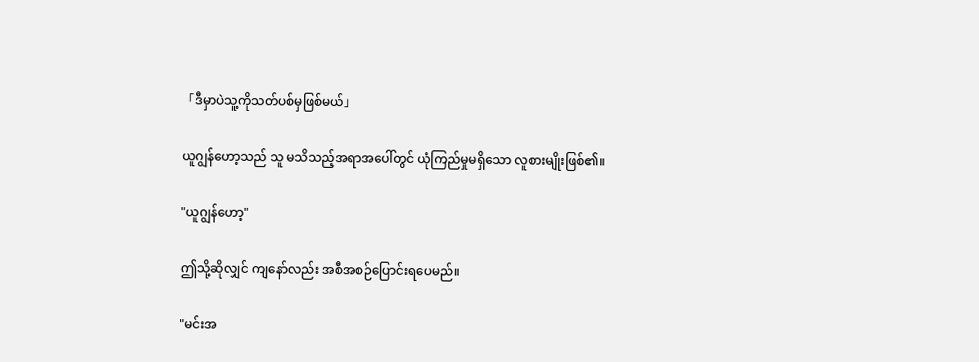「ဒီမှာပဲသူ့ကိုသတ်ပစ်မှဖြစ်မယ်」

ယူဂျွန်ဟော့သည် သူ မသိသည့်အရာအပေါ်တွင် ယုံကြည်မှုမရှိသော လူစားမျိုးဖြစ်၏။

"ယူဂျွန်ဟော့"

ဤသို့ဆိုလျှင် ကျနော်လည်း အစီအစဉ်ပြောင်းရပေမည်။

"မင်းအ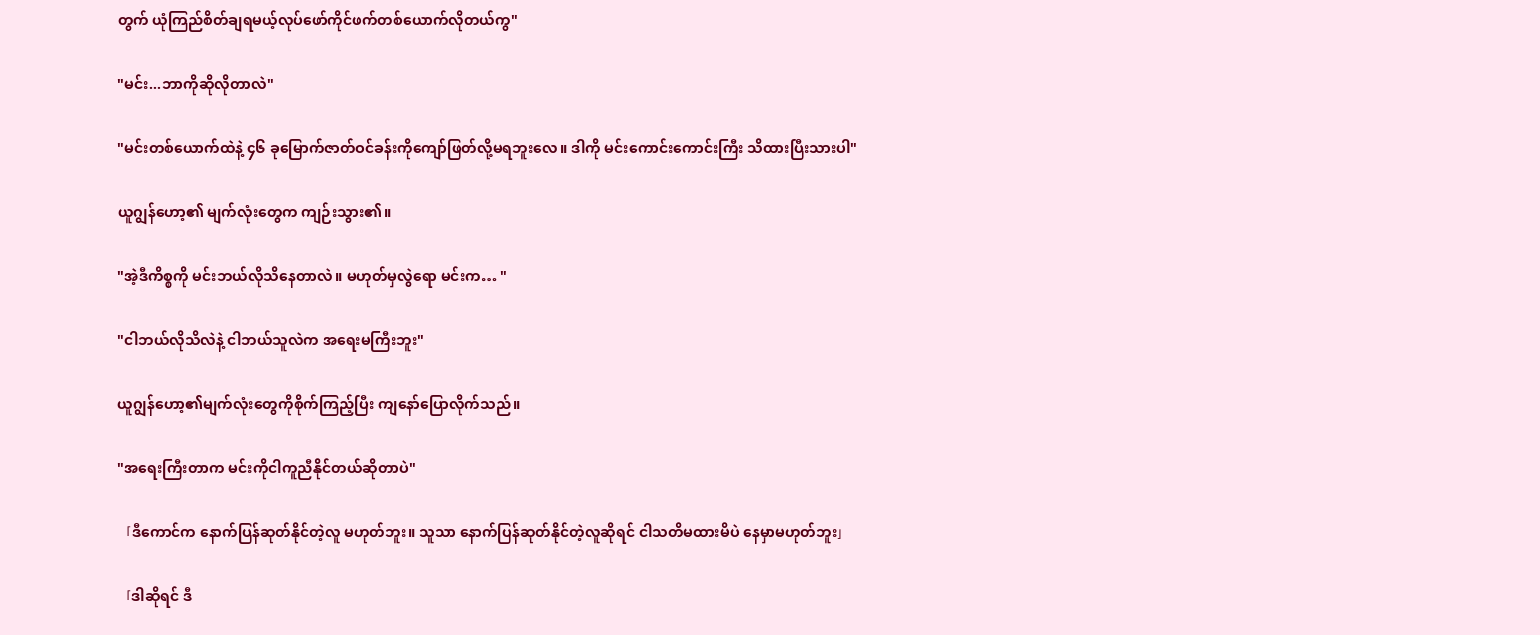တွက် ယုံကြည်စိတ်ချရမယ့်လုပ်ဖော်ကိုင်ဖက်တစ်ယောက်လိုတယ်ကွ"

"မင်း...ဘာကိုဆိုလိုတာလဲ"

"မင်းတစ်ယောက်ထဲနဲ့ ၄၆ ခုမြောက်ဇာတ်ဝင်ခန်းကိုကျော်ဖြတ်လို့မရဘူးလေ။ ဒါကို မင်းကောင်းကောင်းကြီး သိထားပြီးသားပါ"

ယူဂျွန်ဟော့၏ မျက်လုံးတွေက ကျဉ်းသွား၏။

"အဲ့ဒီကိစ္စကို မင်းဘယ်လိုသိနေတာလဲ။ မဟုတ်မှလွဲရော မင်းက… "

"ငါဘယ်လိုသိလဲနဲ့ ငါဘယ်သူလဲက အရေးမကြီးဘူး"

ယူဂျွန်ဟော့၏မျက်လုံးတွေကိုစိုက်ကြည့်ပြီး ကျနော်ပြောလိုက်သည်။

"အရေးကြီးတာက မင်းကိုငါကူညီနိုင်တယ်ဆိုတာပဲ"

「ဒီကောင်က နောက်ပြန်ဆုတ်နိုင်တဲ့လူ မဟုတ်ဘူး။ သူသာ နောက်ပြန်ဆုတ်နိုင်တဲ့လူဆိုရင် ငါသတိမထားမိပဲ နေမှာမဟုတ်ဘူး」

「ဒါဆိုရင် ဒီ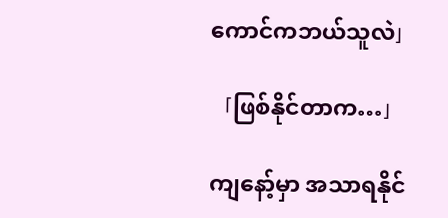ကောင်ကဘယ်သူလဲ」

「ဖြစ်နိုင်တာက…」

ကျနော့်မှာ အသာရနိုင်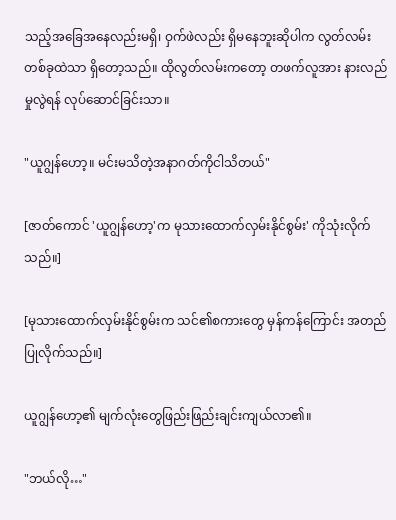သည့်အခြေအနေလည်းမရှိ၊ ဝှက်ဖဲလည်း ရှိမနေဘူးဆိုပါက လွတ်လမ်းတစ်ခုထဲသာ ရှိတော့သည်။ ထိုလွတ်လမ်းကတော့ တဖက်လူအား နားလည်မှုလွဲရန် လုပ်ဆောင်ခြင်းသာ။

"ယူဂျွန်ဟော့။ မင်းမသိတဲ့အနာဂတ်ကိုငါသိတယ်"

[ဇာတ်ကောင် 'ယူဂျွန်ဟော့'က မုသားထောက်လှမ်းနိုင်စွမ်း' ကိုသုံးလိုက်သည်။]

[မုသားထောက်လှမ်းနိုင်စွမ်းက သင်၏စကားတွေ မှန်ကန်ကြောင်း အတည်ပြုလိုက်သည်။]

ယူဂျွန်ဟော့၏ မျက်လုံးတွေဖြည်းဖြည်းချင်းကျယ်လာ၏။

"ဘယ်လို…"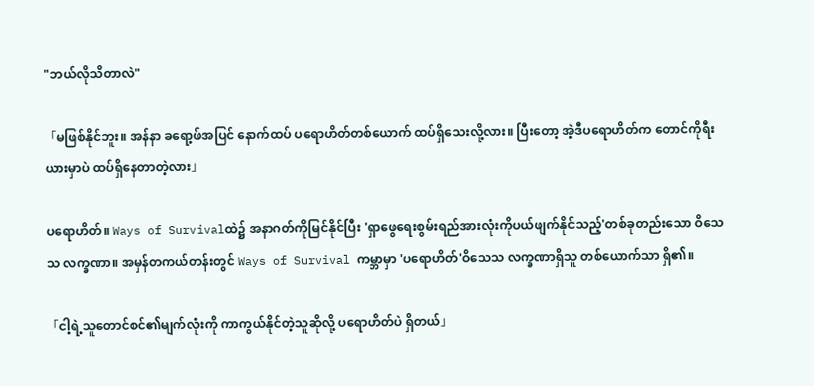"ဘယ်လိုသိတာလဲ"

「မဖြစ်နိုင်ဘူး။ အန်နာ ခရော့ဖ်အပြင် နောက်ထပ် ပရောဟိတ်တစ်ယောက် ထပ်ရှိသေးလို့လား။ ပြီးတော့ အဲ့ဒီပရောဟိတ်က တောင်ကိုရီးယားမှာပဲ ထပ်ရှိနေတာတဲ့လား」

ပရောဟိတ်။ Ways of Survivalထဲ၌ အနာဂတ်ကိုမြင်နိုင်ပြီး 'ရှာဖွေရေးစွမ်းရည်အားလုံးကိုပယ်ဖျက်နိုင်သည့်'တစ်ခုတည်းသော ဝိသေသ လက္ခဏာ။ အမှန်တကယ်တန်းတွင် Ways of Survival ကမ္ဘာမှာ 'ပရောဟိတ်'ဝိသေသ လက္ခဏာရှိသူ တစ်ယောက်သာ ရှိ၏။

「ငါ့ရဲ့သူတောင်စင်၏မျက်လုံးကို ကာကွယ်နိုင်တဲ့သူဆိုလို့ ပရောဟိတ်ပဲ ရှိတယ်」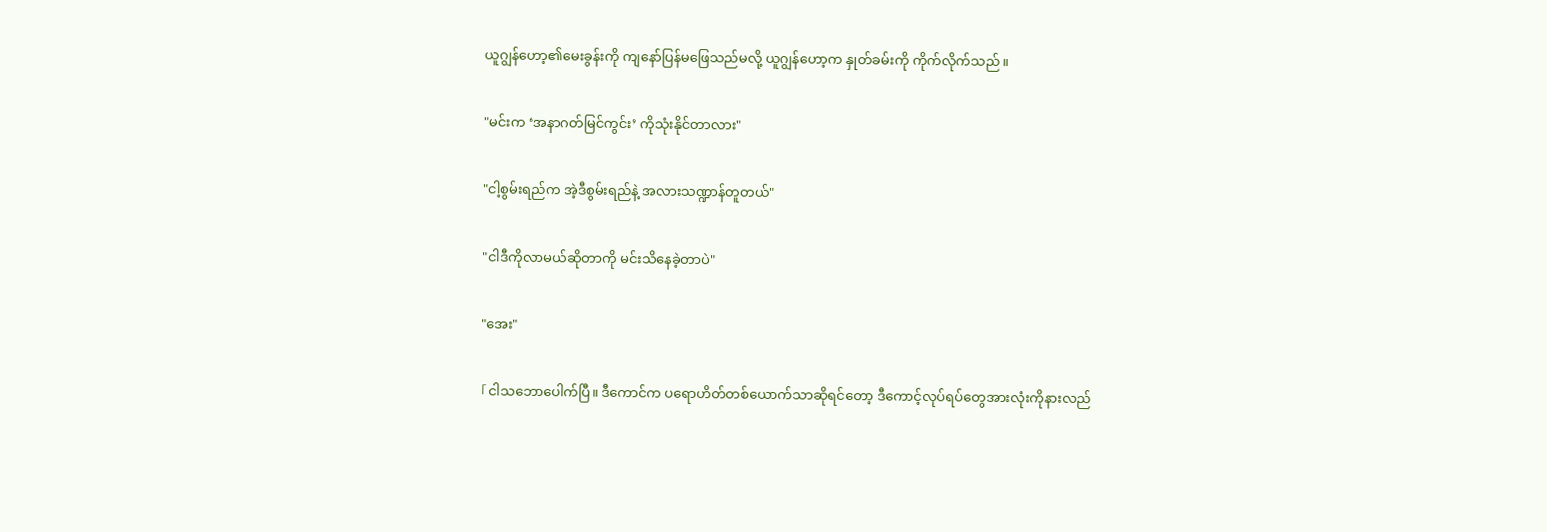ယူဂျွန်ဟော့၏မေးခွန်းကို ကျနော်ပြန်မဖြေသည်မလို့ ယူဂျွန်ဟော့က နှုတ်ခမ်းကို ကိုက်လိုက်သည်။

"မင်းက ‘အနာဂတ်မြင်ကွင်း’ ကိုသုံးနိုင်တာလား"

"ငါ့စွမ်းရည်က အဲ့ဒီစွမ်းရည်နဲ့ အလားသဏ္ဍာန်တူတယ်"

"ငါဒီကိုလာမယ်ဆိုတာကို မင်းသိနေခဲ့တာပဲ"

"အေး"

「ငါသဘောပေါက်ပြီ။ ဒီကောင်က ပရောဟိတ်တစ်ယောက်သာဆိုရင်တော့ ဒီကောင့်လုပ်ရပ်တွေအားလုံးကိုနားလည်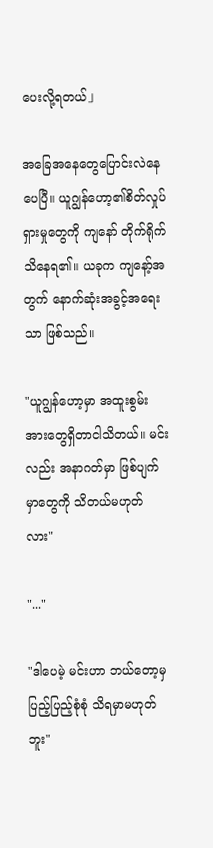ပေးလို့ရတယ်」

အခြေအနေတွေပြောင်းလဲနေပေပြီ။ ယူဂျွန်ဟော့၏စိတ်လှုပ်ရှားမှုတွေကို ကျနော် တိုက်ရိုက်သိနေရ၏။ ယခုက ကျနော့်အတွက် နောက်ဆုံးအခွင့်အရေးသာ ဖြစ်သည်။

"ယူဂျွန်ဟော့မှာ အထူးစွမ်းအားတွေရှိတာငါသိတယ်။ မင်းလည်း အနာဂတ်မှာ ဖြစ်ပျက်မှာတွေကို သိတယ်မဟုတ်လား"

"..."

"ဒါပေမဲ့ မင်းဟာ ဘယ်တော့မှ ပြည့်ပြည့်စုံစုံ သိရမှာမဟုတ်ဘူး"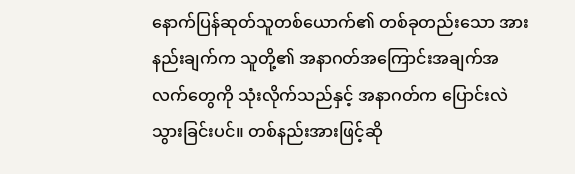နောက်ပြန်ဆုတ်သူတစ်ယောက်၏ တစ်ခုတည်းသော အားနည်းချက်က သူတို့၏ အနာဂတ်အကြောင်းအချက်အလက်တွေကို သုံးလိုက်သည်နှင့် အနာဂတ်က ပြောင်းလဲသွားခြင်းပင်။ တစ်နည်းအားဖြင့်ဆို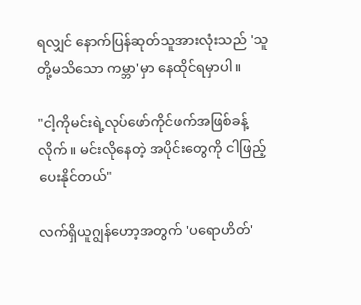ရလျှင် နောက်ပြန်ဆုတ်သူအားလုံးသည် 'သူတို့မသိသော ကမ္ဘာ'မှာ နေထိုင်ရမှာပါ။

"ငါ့ကိုမင်းရဲ့လုပ်ဖော်ကိုင်ဖက်အဖြစ်ခန့်လိုက်။ မင်းလိုနေတဲ့ အပိုင်းတွေကို ငါဖြည့်ပေးနိုင်တယ်"

လက်ရှိယူဂျွန်ဟော့အတွက် 'ပရောဟိတ်'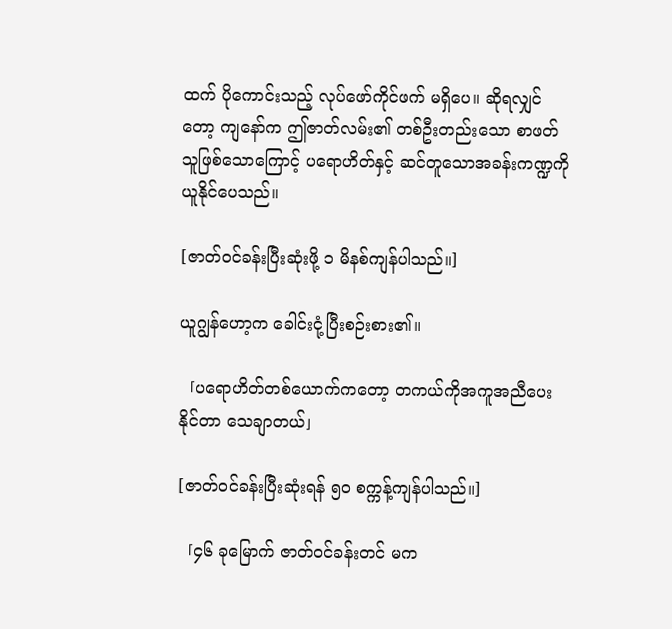ထက် ပိုကောင်းသည့် လုပ်ဖော်ကိုင်ဖက် မရှိပေ။ ဆိုရလျှင်တော့ ကျနော်က ဤဇာတ်လမ်း၏ တစ်ဦးတည်းသော စာဖတ်သူဖြစ်သောကြောင့် ပရောဟိတ်နှင့် ဆင်တူသောအခန်းကဏ္ဍကို ယူနိုင်ပေသည်။

[ဇာတ်ဝင်ခန်းပြီးဆုံးဖို့ ၁ မိနစ်ကျန်ပါသည်။]

ယူဂျွန်ဟော့က ခေါင်းငုံ့ပြီးစဉ်းစား၏။

「ပရောဟိတ်တစ်ယောက်ကတော့ တကယ်ကိုအကူအညီပေးနိုင်တာ သေချာတယ်」

[ဇာတ်ဝင်ခန်းပြီးဆုံးရန် ၅၀ စက္ကန့်ကျန်ပါသည်။]

「၄၆ ခုမြောက် ဇာတ်ဝင်ခန်းတင် မက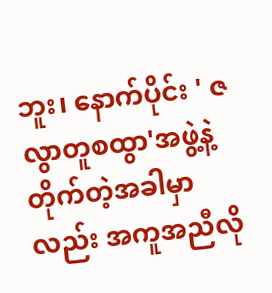ဘူး၊ နောက်ပိုင်း ' ဇလွာတူစထွာ'အဖွဲ့နဲ့ တိုက်တဲ့အခါမှာလည်း အကူအညီလို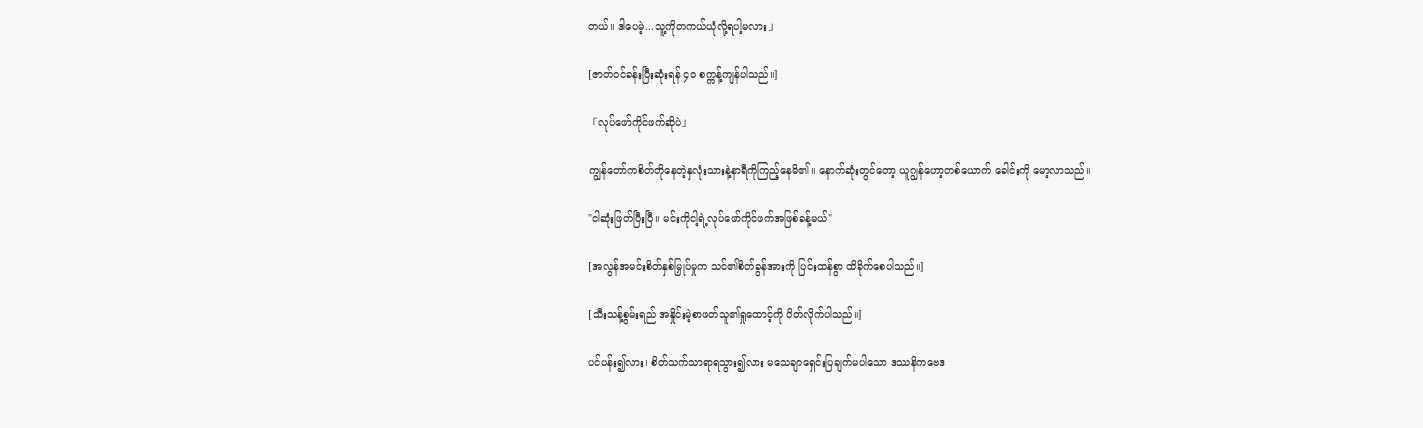တယ်။ ဒါပေမဲ့...သူ့ကိုတကယ်ယုံလို့ရပါ့မလား」

[ဇာတ်ဝင်ခန်းပြီးဆုံးရန် ၄၀ စက္ကန့်ကျန်ပါသည်။]

「လုပ်ဖော်ကိုင်ဖက်ဆိုပဲ」

ကျွန်တော်ကစိတ်တိုနေတဲ့နှလုံးသားနဲ့နာရီကိုကြည့်နေမိ၏။ နောက်ဆုံးတွင်တော့ ယူဂျွန်ဟော့တစ်ယောက် ခေါင်းကို မော့လာသည်။

"ငါဆုံးဖြတ်ပြီးပြီ။ မင်းကိုငါ့ရဲ့လုပ်ဖော်ကိုင်ဖက်အဖြစ်ခန့်မယ်"

[အလွန်အမင်းစိတ်နှစ်မြှုပ်မှုက သင်၏စိတ်ခွန်အားကို ပြင်းထန်စွာ ထိခိုက်စေပါသည်။]

[သီးသန့်စွမ်းရည် အနှိုင်းမဲ့စာဖတ်သူ၏ရှုထောင့်ကို ပိတ်လိုက်ပါသည်။]

ပင်ပန်း၍လား၊ စိတ်သက်သာရာရသွား၍လား မသေချာရှေင်းပြချက်မပါသော ဒဿနိကဗေဒ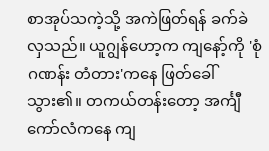စာအုပ်သကဲ့သို့ အကဲဖြတ်ရန် ခက်ခဲလှသည်။ ယူဂျွန်ဟော့က ကျနော့်ကို 'စုံဂဏန်း တံတား'ကနေ ဖြတ်ခေါ်သွား၏။ တကယ်တန်းတော့ အင်္ကျီကော်လံကနေ ကျ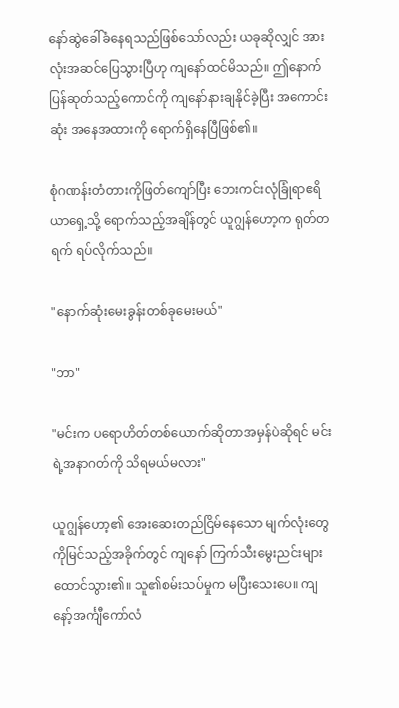နော်ဆွဲခေါ်ခံနေရသည်ဖြစ်သော်လည်း ယခုဆိုလျှင် အားလုံးအဆင်ပြေသွားပြီဟု ကျနော်ထင်မိသည်။ ဤနောက်ပြန်ဆုတ်သည့်ကောင်ကို ကျနော်နားချနိုင်ခဲ့ပြီး အကောင်းဆုံး အနေအထားကို ရောက်ရှိနေပြီဖြစ်၏။

စုံဂဏန်းတံတားကိုဖြတ်ကျော်ပြီး ဘေးကင်းလုံခြုံရာဧရိယာရှေ့သို့ ရောက်သည့်အချိန်တွင် ယူဂျွန်ဟော့က ရုတ်တရက် ရပ်လိုက်သည်။

"နောက်ဆုံးမေးခွန်းတစ်ခုမေးမယ်"

"ဘာ"

"မင်းက ပရောဟိတ်တစ်ယောက်ဆိုတာအမှန်ပဲဆိုရင် မင်းရဲ့အနာဂတ်ကို သိရမယ်မလား"

ယူဂျွန်ဟော့၏ အေးဆေးတည်ငြိမ်နေသော မျက်လုံးတွေကိုမြင်သည့်အခိုက်တွင် ကျနော် ကြက်သီးမွေးညင်းများ ထောင်သွား၏။ သူ၏စမ်းသပ်မှုက မပြီးသေးပေ။ ကျနော့်အင်္ကျီကော်လံ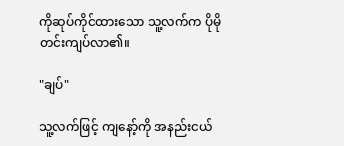ကိုဆုပ်ကိုင်ထားသော သူ့လက်က ပိုမိုတင်းကျပ်လာ၏။

"ချပ်"

သူ့လက်ဖြင့် ကျနော့်ကို အနည်းငယ်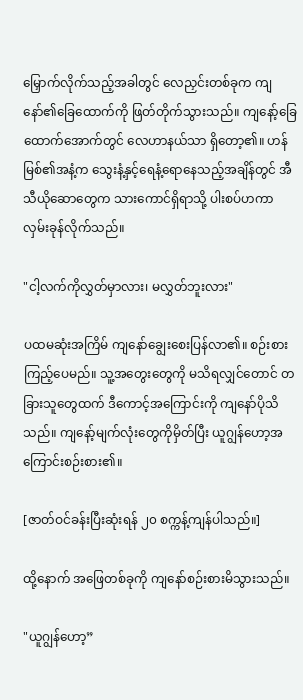မြှောက်လိုက်သည့်အခါတွင် လေညှင်းတစ်ခုက ကျနော်၏ခြေထောက်ကို ဖြတ်တိုက်သွားသည်။ ကျနော့်ခြေထောက်အောက်တွင် လေဟာနယ်သာ ရှိတော့၏။ ဟန်မြစ်၏အနံ့က သွေးနံ့နှင့်ရေနံ့ရောနေသည့်အချိန်တွင် အီသီယိုဆောတွေက သားကောင်ရှိရာသို့ ပါးစပ်ဟကာ လှမ်းခုန်လိုက်သည်။

"ငါ့လက်ကိုလွှတ်မှာလား၊ မလွှတ်ဘူးလား"

ပထမဆုံးအကြိမ် ကျနော်ချွေးစေးပြန်လာ၏။ စဉ်းစားကြည့်ပေမည်။ သူ့အတွေးတွေကို မသိရလျှင်တောင် တခြားသူတွေထက် ဒီကောင့်အကြောင်းကို ကျနော်ပိုသိသည်။ ကျနော့်မျက်လုံးတွေကိုမှိတ်ပြီး ယူဂျွန်ဟော့အကြောင်းစဉ်းစား၏။

[ဇာတ်ဝင်ခန်းပြီးဆုံးရန် ၂၀ စက္ကန့်ကျန်ပါသည်။]

ထို့နောက် အဖြေတစ်ခုကို ကျနော်စဉ်းစားမိသွားသည်။

"ယူဂျွန်ဟော့”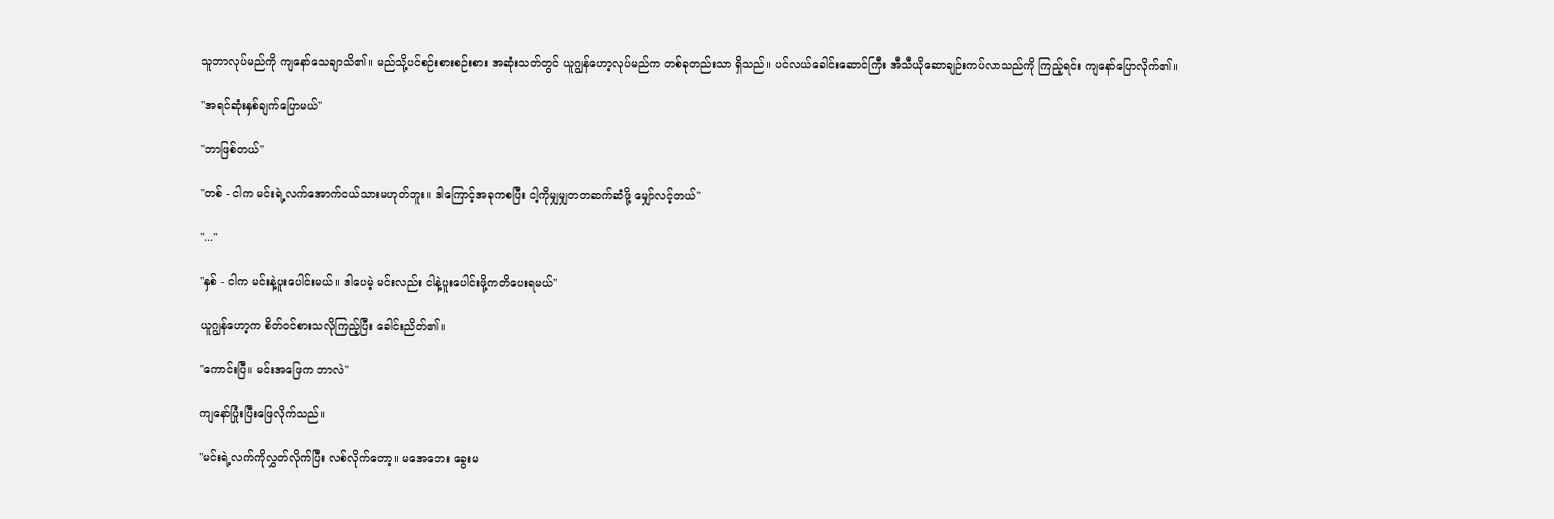သူဘာလုပ်မည်ကို ကျနော်သေချာသိ၏။ မည်သို့ပင်စဉ်းစားစဉ်းစား အဆုံးသတ်တွင် ယူဂျွန်ဟော့လုပ်မည်က တစ်ခုတည်းသာ ရှိသည်။ ပင်လယ်ခေါင်းဆောင်ကြီး အီသီယိုဆောချဉ်းကပ်လာသည်ကို ကြည့်ရင်း ကျနော်ပြောလိုက်၏။

"အရင်ဆုံးနှစ်ချက်ပြောမယ်"

"ဘာဖြစ်တယ်"

"တစ် - ငါက မင်းရဲ့လက်အောက်ငယ်သားမဟုတ်ဘူး။ ဒါကြောင့်အခုကစပြီး ငါ့ကိုမျှမျှတတဆက်ဆံဖို့ မျှော်လင့်တယ်"

"..."

"နှစ် - ငါက မင်းနဲ့ပူးပေါင်းမယ်။ ဒါပေမဲ့ မင်းလည်း ငါနဲ့ပူးပေါင်းဖို့ကတိပေးရမယ်"

ယူဂျွန်ဟော့က စိတ်ဝင်စားသလိုကြည့်ပြီး ခေါင်းညိတ်၏။

"ကောင်းပြီ။ မင်းအဖြေက ဘာလဲ"

ကျနော်ပြုံးပြီးဖြေလိုက်သည်။

"မင်းရဲ့လက်ကိုလွှတ်လိုက်ပြီး လစ်လိုက်တော့။ မအေဘေး ခွေးမ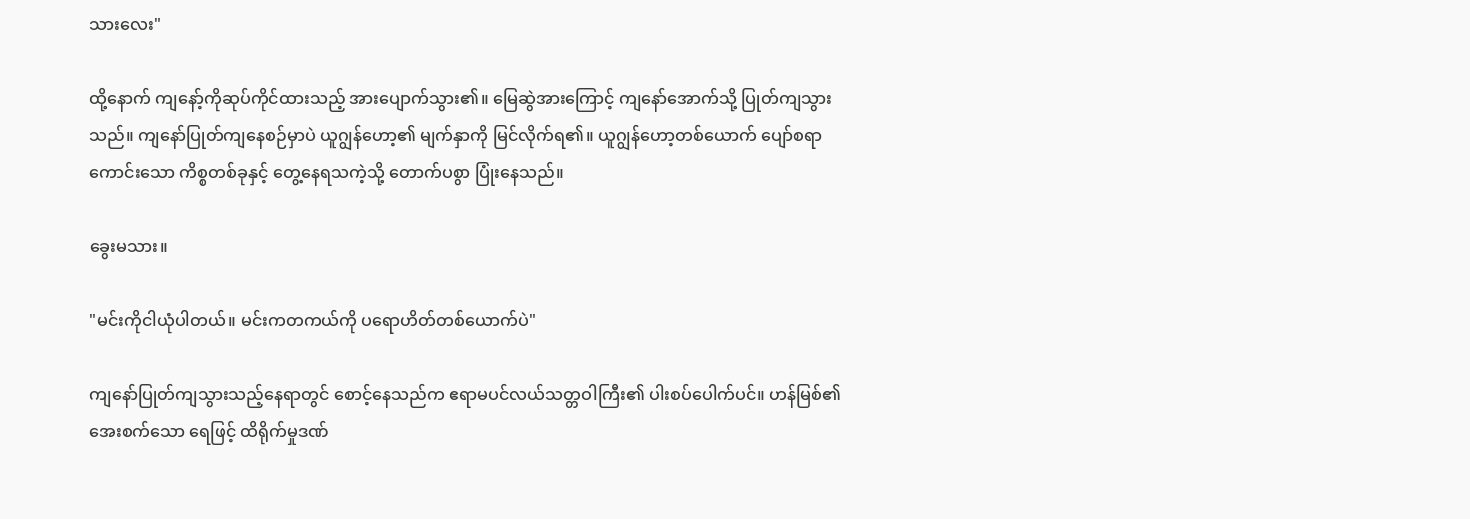သားလေး"

ထို့နောက် ကျနော့်ကိုဆုပ်ကိုင်ထားသည့် အားပျောက်သွား၏။ မြေဆွဲအားကြောင့် ကျနော်အောက်သို့ ပြုတ်ကျသွားသည်။ ကျနော်ပြုတ်ကျနေစဉ်မှာပဲ ယူဂျွန်ဟော့၏ မျက်နှာကို မြင်လိုက်ရ၏။ ယူဂျွန်ဟော့တစ်ယောက် ပျော်စရာကောင်းသော ကိစ္စတစ်ခုနှင့် တွေ့နေရသကဲ့သို့ တောက်ပစွာ ပြုံးနေသည်။

ခွေးမသား။

"မင်းကိုငါယုံပါတယ်။ မင်းကတကယ်ကို ပရောဟိတ်တစ်ယောက်ပဲ"

ကျနော်ပြုတ်ကျသွားသည့်နေရာတွင် စောင့်နေသည်က ဧရာမပင်လယ်သတ္တဝါကြီး၏ ပါးစပ်ပေါက်ပင်။ ဟန်မြစ်၏ အေးစက်သော ရေဖြင့် ထိရိုက်မှုဒဏ်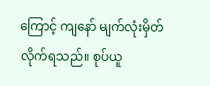ကြောင့် ကျနော် မျက်လုံးမှိတ်လိုက်ရသည်။ စုပ်ယူ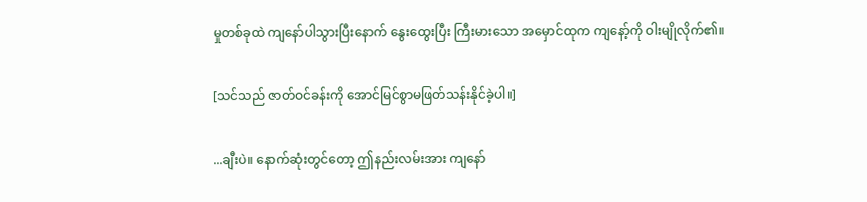မှုတစ်ခုထဲ ကျနော်ပါသွားပြီးနောက် နွေးထွေးပြီး ကြီးမားသော အမှောင်ထုက ကျနော့်ကို ဝါးမျိုလိုက်၏။

[သင်သည် ဇာတ်ဝင်ခန်းကို အောင်မြင်စွာမဖြတ်သန်းနိုင်ခဲ့ပါ။]

...ချီးပဲ။ နောက်ဆုံးတွင်တော့ ဤနည်းလမ်းအား ကျနော်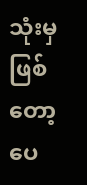သုံးမှဖြစ်တော့ပေ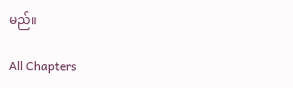မည်။

All Chapters